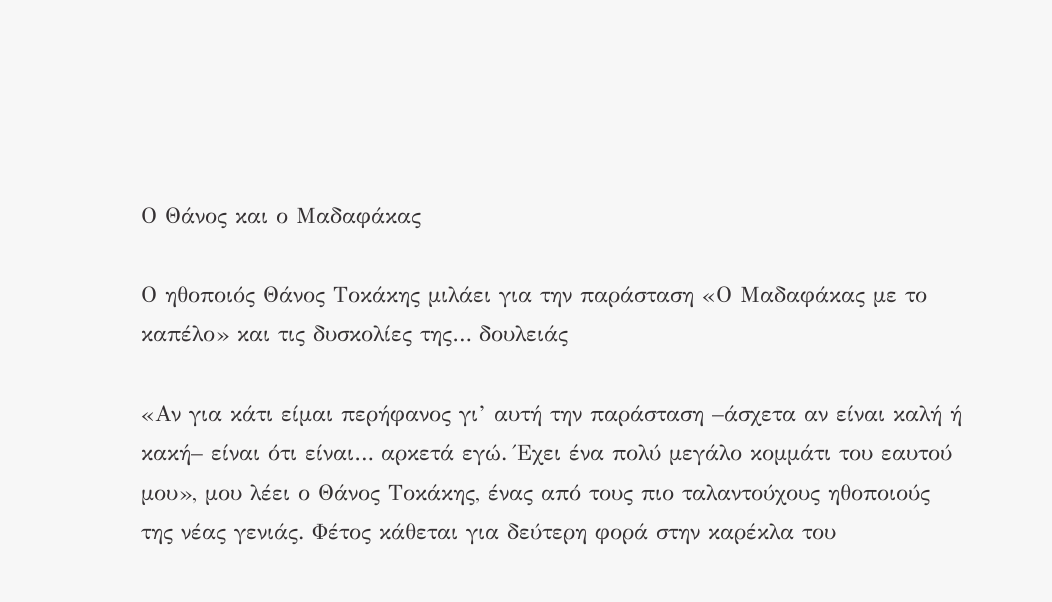Ο Θάνος και ο Μαδαφάκας

Ο ηθοποιός Θάνος Τοκάκης μιλάει για την παράσταση «Ο Μαδαφάκας με το καπέλο» και τις δυσκολίες της… δουλειάς

«Αν για κάτι είμαι περήφανος γι’ αυτή την παράσταση –άσχετα αν είναι καλή ή κακή– είναι ότι είναι… αρκετά εγώ. Έχει ένα πολύ μεγάλο κομμάτι του εαυτού μου», μου λέει ο Θάνος Τοκάκης, ένας από τους πιο ταλαντούχους ηθοποιούς της νέας γενιάς. Φέτος κάθεται για δεύτερη φορά στην καρέκλα του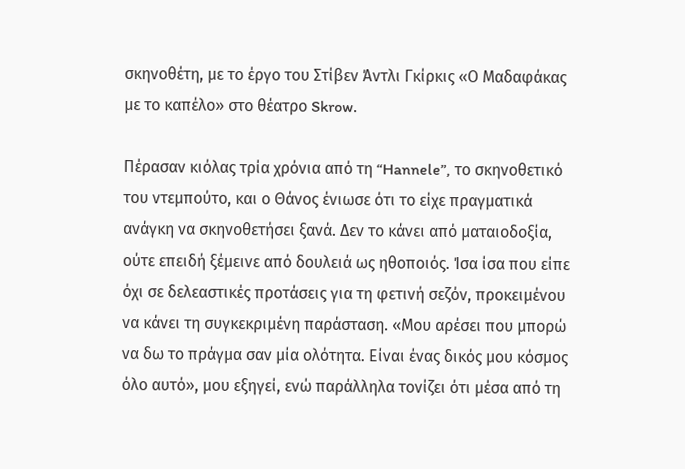σκηνοθέτη, με το έργο του Στίβεν Άντλι Γκίρκις «Ο Μαδαφάκας με το καπέλο» στο θέατρο Skrow.

Πέρασαν κιόλας τρία χρόνια από τη “Hannele”, το σκηνοθετικό του ντεμπούτο, και ο Θάνος ένιωσε ότι το είχε πραγματικά ανάγκη να σκηνοθετήσει ξανά. Δεν το κάνει από ματαιοδοξία, ούτε επειδή ξέμεινε από δουλειά ως ηθοποιός. Ίσα ίσα που είπε όχι σε δελεαστικές προτάσεις για τη φετινή σεζόν, προκειμένου να κάνει τη συγκεκριμένη παράσταση. «Μου αρέσει που μπορώ να δω το πράγμα σαν μία ολότητα. Είναι ένας δικός μου κόσμος όλο αυτό», μου εξηγεί, ενώ παράλληλα τονίζει ότι μέσα από τη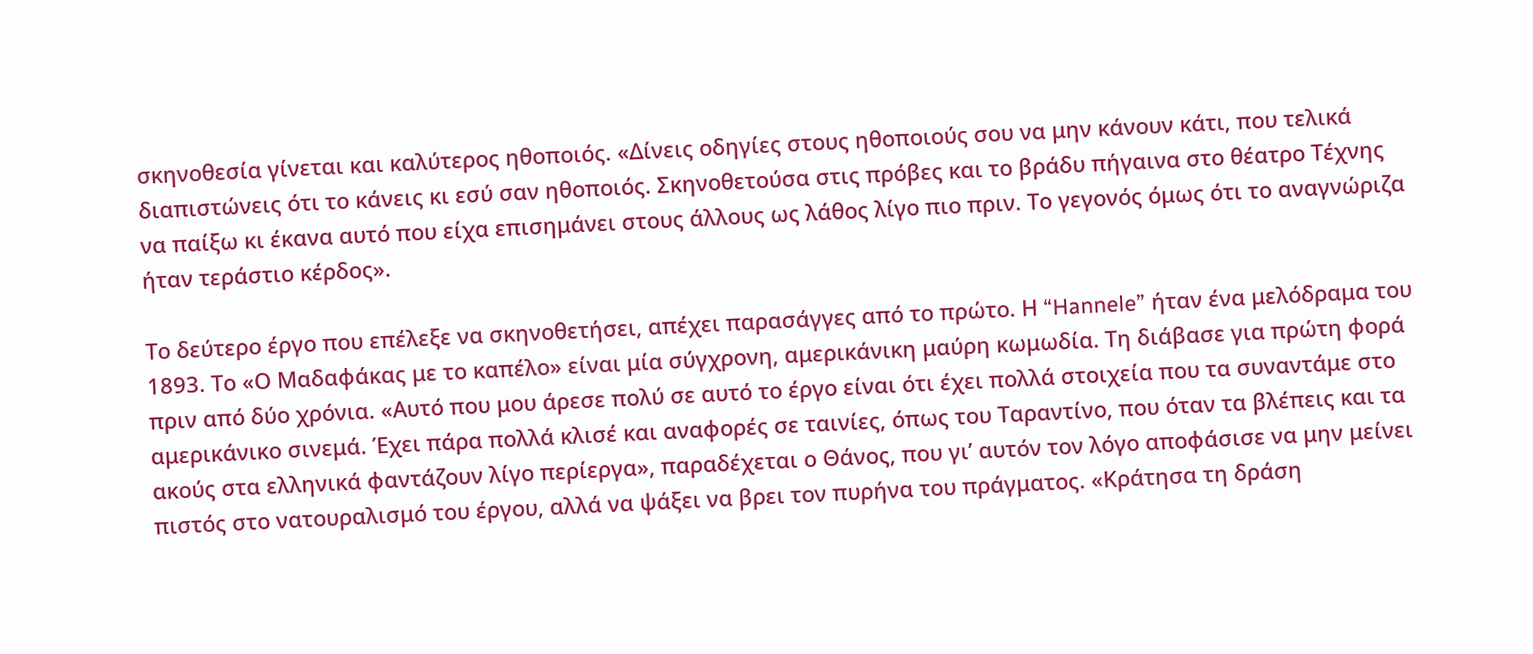σκηνοθεσία γίνεται και καλύτερος ηθοποιός. «Δίνεις οδηγίες στους ηθοποιούς σου να μην κάνουν κάτι, που τελικά διαπιστώνεις ότι το κάνεις κι εσύ σαν ηθοποιός. Σκηνοθετούσα στις πρόβες και το βράδυ πήγαινα στο θέατρο Τέχνης να παίξω κι έκανα αυτό που είχα επισημάνει στους άλλους ως λάθος λίγο πιο πριν. Το γεγονός όμως ότι το αναγνώριζα ήταν τεράστιο κέρδος».

Το δεύτερο έργο που επέλεξε να σκηνοθετήσει, απέχει παρασάγγες από το πρώτο. Η “Hannele” ήταν ένα μελόδραμα του 1893. Το «Ο Μαδαφάκας με το καπέλο» είναι μία σύγχρονη, αμερικάνικη μαύρη κωμωδία. Τη διάβασε για πρώτη φορά πριν από δύο χρόνια. «Αυτό που μου άρεσε πολύ σε αυτό το έργο είναι ότι έχει πολλά στοιχεία που τα συναντάμε στο αμερικάνικο σινεμά. Έχει πάρα πολλά κλισέ και αναφορές σε ταινίες, όπως του Ταραντίνο, που όταν τα βλέπεις και τα ακούς στα ελληνικά φαντάζουν λίγο περίεργα», παραδέχεται ο Θάνος, που γι’ αυτόν τον λόγο αποφάσισε να μην μείνει πιστός στο νατουραλισμό του έργου, αλλά να ψάξει να βρει τον πυρήνα του πράγματος. «Κράτησα τη δράση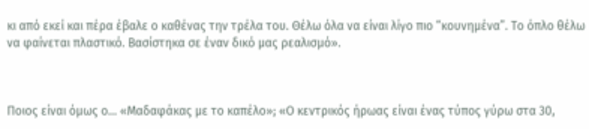κι από εκεί και πέρα έβαλε ο καθένας την τρέλα του. Θέλω όλα να είναι λίγο πιο “κουνημένα”. Το όπλο θέλω να φαίνεται πλαστικό. Βασίστηκα σε έναν δικό μας ρεαλισμό».



Ποιος είναι όμως ο… «Μαδαφάκας με το καπέλο»; «Ο κεντρικός ήρωας είναι ένας τύπος γύρω στα 30,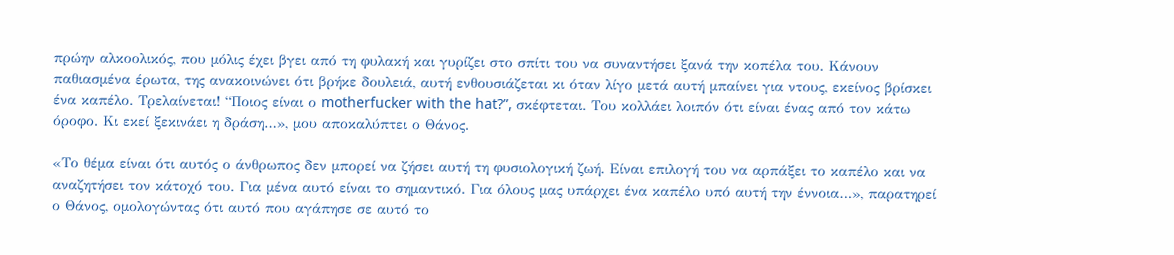πρώην αλκοολικός, που μόλις έχει βγει από τη φυλακή και γυρίζει στο σπίτι του να συναντήσει ξανά την κοπέλα του. Κάνουν παθιασμένα έρωτα, της ανακοινώνει ότι βρήκε δουλειά, αυτή ενθουσιάζεται κι όταν λίγο μετά αυτή μπαίνει για ντους, εκείνος βρίσκει ένα καπέλο. Τρελαίνεται! “Ποιος είναι ο motherfucker with the hat?”, σκέφτεται. Του κολλάει λοιπόν ότι είναι ένας από τον κάτω όροφο. Κι εκεί ξεκινάει η δράση…», μου αποκαλύπτει ο Θάνος.

«Το θέμα είναι ότι αυτός ο άνθρωπος δεν μπορεί να ζήσει αυτή τη φυσιολογική ζωή. Είναι επιλογή του να αρπάξει το καπέλο και να αναζητήσει τον κάτοχό του. Για μένα αυτό είναι το σημαντικό. Για όλους μας υπάρχει ένα καπέλο υπό αυτή την έννοια…», παρατηρεί ο Θάνος, ομολογώντας ότι αυτό που αγάπησε σε αυτό το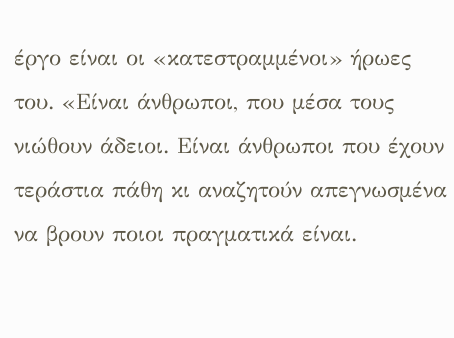έργο είναι οι «κατεστραμμένοι» ήρωες του. «Είναι άνθρωποι, που μέσα τους νιώθουν άδειοι. Είναι άνθρωποι που έχουν τεράστια πάθη κι αναζητούν απεγνωσμένα να βρουν ποιοι πραγματικά είναι.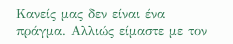Κανείς μας δεν είναι ένα πράγμα. Αλλιώς είμαστε με τον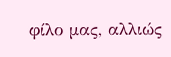φίλο μας, αλλιώς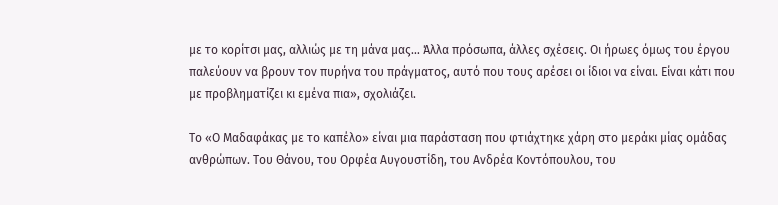με το κορίτσι μας, αλλιώς με τη μάνα μας… Άλλα πρόσωπα, άλλες σχέσεις. Οι ήρωες όμως του έργου παλεύουν να βρουν τον πυρήνα του πράγματος, αυτό που τους αρέσει οι ίδιοι να είναι. Είναι κάτι που με προβληματίζει κι εμένα πια», σχολιάζει.

Το «Ο Μαδαφάκας με το καπέλο» είναι μια παράσταση που φτιάχτηκε χάρη στο μεράκι μίας ομάδας ανθρώπων. Του Θάνου, του Ορφέα Αυγουστίδη, του Ανδρέα Κοντόπουλου, του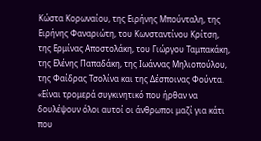Κώστα Κορωναίου, της Ειρήνης Μπούνταλη, της Ειρήνης Φαναριώτη, του Κωνσταντίνου Κρίτση, της Ερμίνας Αποστολάκη, του Γιώργου Ταμπακάκη, της Ελένης Παπαδάκη, της Ιωάννας Μηλιοπούλου, της Φαίδρας Τσολίνα και της Δέσποινας Φούντα. «Είναι τρομερά συγκινητικό που ήρθαν να δουλέψουν όλοι αυτοί οι άνθρωποι μαζί για κάτι που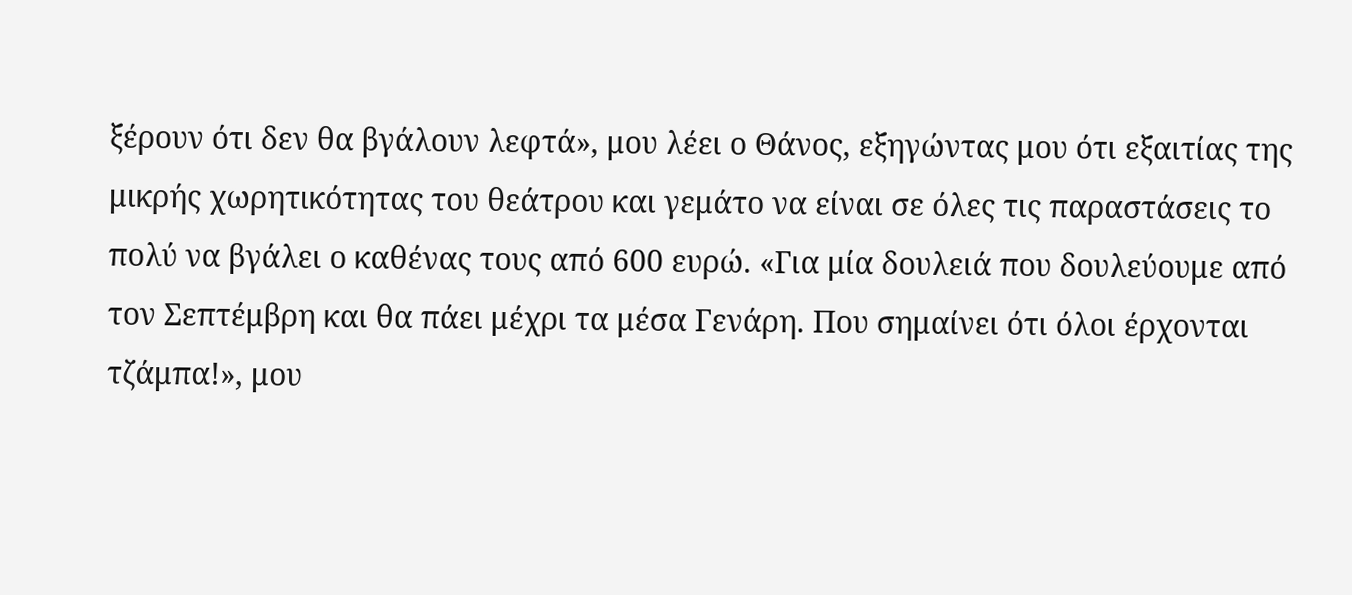ξέρουν ότι δεν θα βγάλουν λεφτά», μου λέει ο Θάνος, εξηγώντας μου ότι εξαιτίας της μικρής χωρητικότητας του θεάτρου και γεμάτο να είναι σε όλες τις παραστάσεις το πολύ να βγάλει ο καθένας τους από 600 ευρώ. «Για μία δουλειά που δουλεύουμε από τον Σεπτέμβρη και θα πάει μέχρι τα μέσα Γενάρη. Που σημαίνει ότι όλοι έρχονται τζάμπα!», μου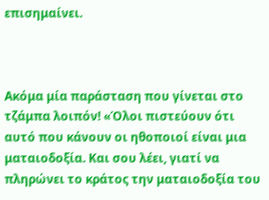επισημαίνει.



Ακόμα μία παράσταση που γίνεται στο τζάμπα λοιπόν! «Όλοι πιστεύουν ότι αυτό που κάνουν οι ηθοποιοί είναι μια ματαιοδοξία. Και σου λέει, γιατί να πληρώνει το κράτος την ματαιοδοξία του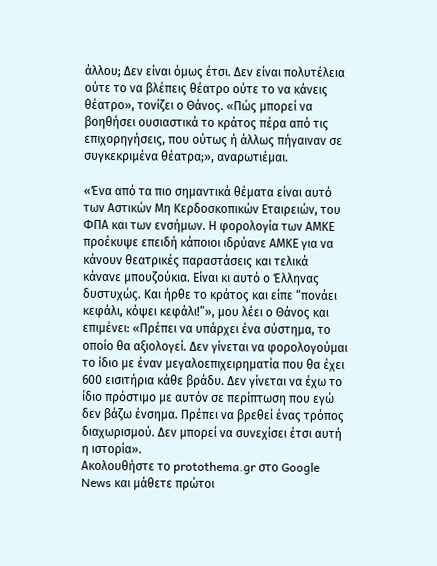άλλου; Δεν είναι όμως έτσι. Δεν είναι πολυτέλεια ούτε το να βλέπεις θέατρο ούτε το να κάνεις θέατρο», τονίζει ο Θάνος. «Πώς μπορεί να βοηθήσει ουσιαστικά το κράτος πέρα από τις επιχορηγήσεις, που ούτως ή άλλως πήγαιναν σε συγκεκριμένα θέατρα;», αναρωτιέμαι.

«Ένα από τα πιο σημαντικά θέματα είναι αυτό των Αστικών Μη Κερδοσκοπικών Εταιρειών, του ΦΠΑ και των ενσήμων. Η φορολογία των ΑΜΚΕ προέκυψε επειδή κάποιοι ιδρύανε ΑΜΚΕ για να κάνουν θεατρικές παραστάσεις και τελικά κάνανε μπουζούκια. Είναι κι αυτό ο Έλληνας δυστυχώς. Και ήρθε το κράτος και είπε “πονάει κεφάλι, κόψει κεφάλι!”», μου λέει ο Θάνος και επιμένει: «Πρέπει να υπάρχει ένα σύστημα, το οποίο θα αξιολογεί. Δεν γίνεται να φορολογούμαι το ίδιο με έναν μεγαλοεπιχειρηματία που θα έχει 600 εισιτήρια κάθε βράδυ. Δεν γίνεται να έχω το ίδιο πρόστιμο με αυτόν σε περίπτωση που εγώ δεν βάζω ένσημα. Πρέπει να βρεθεί ένας τρόπος διαχωρισμού. Δεν μπορεί να συνεχίσει έτσι αυτή η ιστορία».
Ακολουθήστε το protothema.gr στο Google News και μάθετε πρώτοι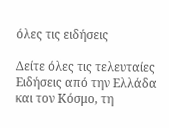όλες τις ειδήσεις

Δείτε όλες τις τελευταίες Ειδήσεις από την Ελλάδα και τον Κόσμο, τη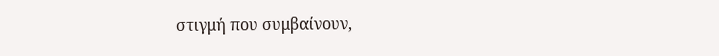στιγμή που συμβαίνουν,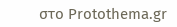στο Protothema.gr